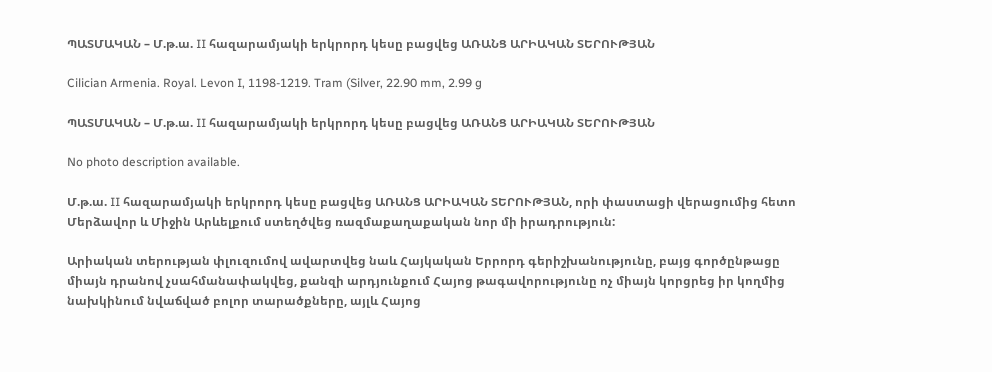ՊԱՏՄԱԿԱՆ – Մ.թ.ա. II հազարամյակի երկրորդ կեսը բացվեց ԱՌԱՆՑ ԱՐԻԱԿԱՆ ՏԵՐՈՒԹՅԱՆ

Cilician Armenia. Royal. Levon I, 1198-1219. Tram (Silver, 22.90 mm, 2.99 g

ՊԱՏՄԱԿԱՆ – Մ.թ.ա. II հազարամյակի երկրորդ կեսը բացվեց ԱՌԱՆՑ ԱՐԻԱԿԱՆ ՏԵՐՈՒԹՅԱՆ

No photo description available.

Մ.թ.ա. II հազարամյակի երկրորդ կեսը բացվեց ԱՌԱՆՑ ԱՐԻԱԿԱՆ ՏԵՐՈՒԹՅԱՆ, որի փաստացի վերացումից հետո Մերձավոր և Միջին Արևելքում ստեղծվեց ռազմաքաղաքական նոր մի իրադրություն:

Արիական տերության փլուզումով ավարտվեց նաև Հայկական Երրորդ գերիշխանությունը, բայց գործընթացը միայն դրանով չսահմանափակվեց, քանզի արդյունքում Հայոց թագավորությունը ոչ միայն կորցրեց իր կողմից նախկինում նվաճված բոլոր տարածքները, այլև Հայոց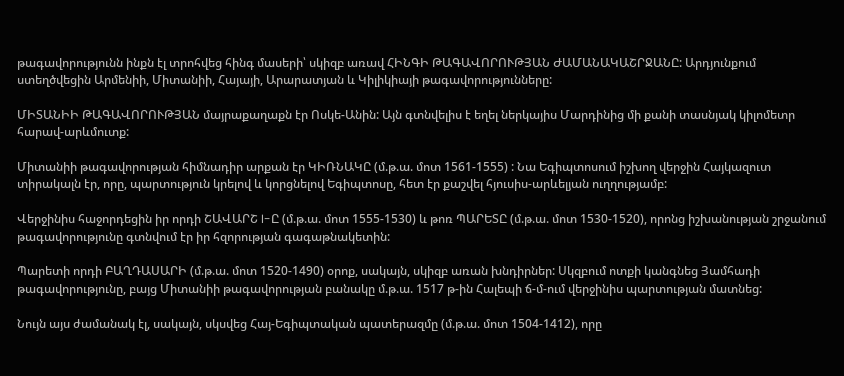թագավորությունն ինքն էլ տրոհվեց հինգ մասերի՝ սկիզբ առավ ՀԻՆԳԻ ԹԱԳԱՎՈՐՈՒԹՅԱՆ ԺԱՄԱՆԱԿԱՇՐՋԱՆԸ: Արդյունքում ստեղծվեցին Արմենիի, Միտանիի, Հայայի, Արարատյան և Կիլիկիայի թագավորությունները:

ՄԻՏԱՆԻԻ ԹԱԳԱՎՈՐՈՒԹՅԱՆ մայրաքաղաքն էր Ոսկե-Անին: Այն գտնվելիս է եղել ներկայիս Մարդինից մի քանի տասնյակ կիլոմետր հարավ-արևմուտք:

Միտանիի թագավորության հիմնադիր արքան էր ԿԻՌՆԱԿԸ (մ.թ.ա. մոտ 1561-1555) : Նա Եգիպտոսում իշխող վերջին Հայկազուտ տիրակալն էր, որը, պարտություն կրելով և կորցնելով Եգիպտոսը, հետ էր քաշվել հյուսիս-արևելյան ուղղությամբ:

Վերջինիս հաջորդեցին իր որդի ՇԱՎԱՐՇ I-Ը (մ.թ.ա. մոտ 1555-1530) և թոռ ՊԱՐԵՏԸ (մ.թ.ա. մոտ 1530-1520), որոնց իշխանության շրջանում թագավորությունը գտնվում էր իր հզորության գագաթնակետին:

Պարետի որդի ԲԱՂԴԱՍԱՐԻ (մ.թ.ա. մոտ 1520-1490) օրոք, սակայն, սկիզբ առան խնդիրներ: Սկզբում ոտքի կանգնեց Յամհադի թագավորությունը, բայց Միտանիի թագավորության բանակը մ.թ.ա. 1517 թ-ին Հալեպի ճ-մ-ում վերջինիս պարտության մատնեց:

Նույն այս ժամանակ էլ, սակայն, սկսվեց Հայ-Եգիպտական պատերազմը (մ.թ.ա. մոտ 1504-1412), որը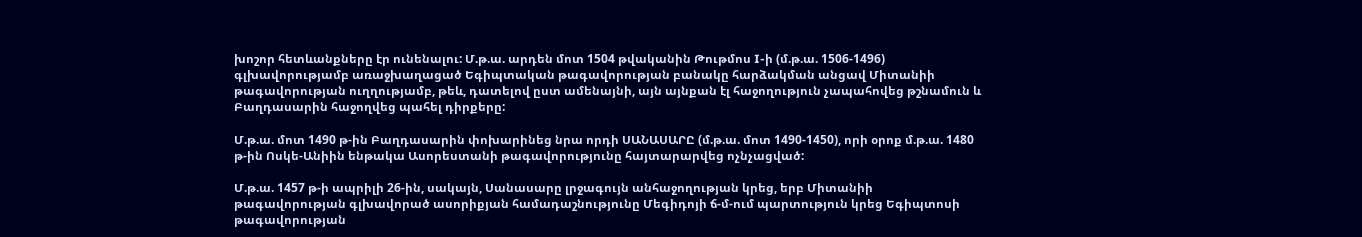խոշոր հետևանքները էր ունենալու: Մ.թ.ա. արդեն մոտ 1504 թվականին Թութմոս I-ի (մ.թ.ա. 1506-1496) գլխավորությամբ առաջխաղացած Եգիպտական թագավորության բանակը հարձակման անցավ Միտանիի թագավորության ուղղությամբ, թեև, դատելով ըստ ամենայնի, այն այնքան էլ հաջողություն չապահովեց թշնամուն և Բաղդասարին հաջողվեց պահել դիրքերը:

Մ.թ.ա. մոտ 1490 թ-ին Բաղդասարին փոխարինեց նրա որդի ՍԱՆԱՍԱՐԸ (մ.թ.ա. մոտ 1490-1450), որի օրոք մ.թ.ա. 1480 թ-ին Ոսկե-Անիին ենթակա Ասորեստանի թագավորությունը հայտարարվեց ոչնչացված:

Մ.թ.ա. 1457 թ-ի ապրիլի 26-ին, սակայն, Սանասարը լրջագույն անհաջողության կրեց, երբ Միտանիի թագավորության գլխավորած ասորիքյան համադաշնությունը Մեգիդոյի ճ-մ-ում պարտություն կրեց Եգիպտոսի թագավորության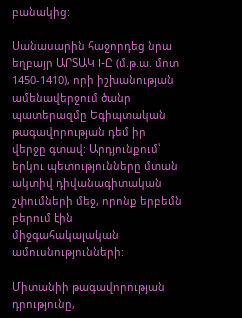բանակից:

Սանասարին հաջորդեց նրա եղբայր ԱՐՏԱԿ I-Ը (մ.թ.ա. մոտ 1450-1410), որի իշխանության ամենավերջում ծանր պատերազմը Եգիպտական թագավորության դեմ իր վերջը գտավ: Արդյունքում՝ երկու պետությունները մտան ակտիվ դիվանագիտական շփումների մեջ, որոնք երբեմն բերում էին միջգահակալական ամուսնությունների:

Միտանիի թագավորության դրությունը,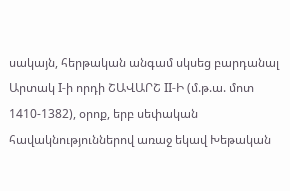սակայն, հերթական անգամ սկսեց բարդանալ Արտակ I-ի որդի ՇԱՎԱՐՇ II-Ի (մ.թ.ա. մոտ 1410-1382), օրոք, երբ սեփական հավակնություններով առաջ եկավ Խեթական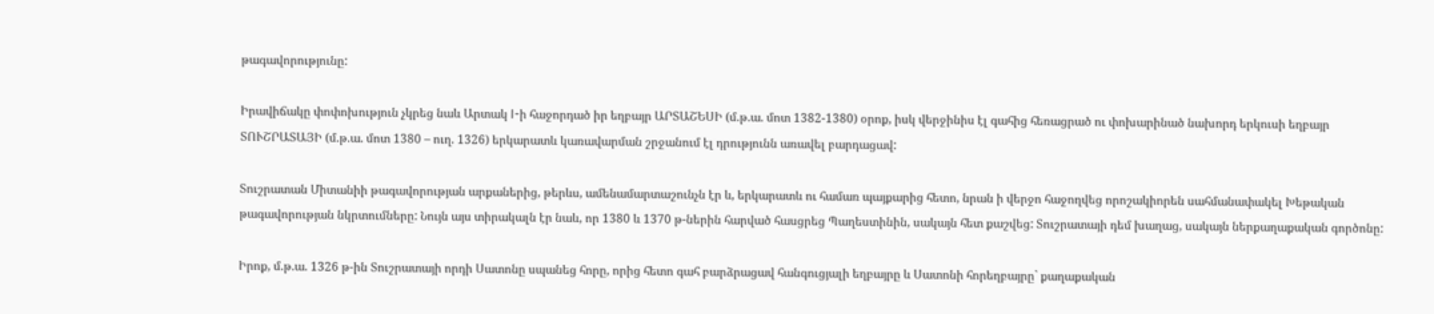թագավորությունը:

Իրավիճակը փոփոխություն չկրեց նաև Արտակ I-ի հաջորդած իր եղբայր ԱՐՏԱՇԵՍԻ (մ.թ.ա. մոտ 1382-1380) օրոք, իսկ վերջինիս էլ գահից հեռացրած ու փոխարինած նախորդ երկուսի եղբայր ՏՈՒՇՐԱՏԱՅԻ (մ.թ.ա. մոտ 1380 – ուղ. 1326) երկարատև կառավարման շրջանում էլ դրությունն առավել բարդացավ:

Տուշրատան Միտանիի թագավորության արքաներից, թերևս, ամենամարտաշունչն էր և, երկարատև ու համառ պայքարից հետո, նրան ի վերջո հաջողվեց որոշակիորեն սահմանափակել Խեթական թագավորության նկրտումները: Նույն այս տիրակալն էր նաև, որ 1380 և 1370 թ-ներին հարված հասցրեց Պաղեստինին, սակայն հետ քաշվեց: Տուշրատայի դեմ խաղաց, սակայն ներքաղաքական գործոնը:

Իրոք, մ.թ.ա. 1326 թ-ին Տուշրատայի որդի Սատոնը սպանեց հորը, որից հետո գահ բարձրացավ հանգուցյալի եղբայրը և Սատոնի հորեղբայրը` քաղաքական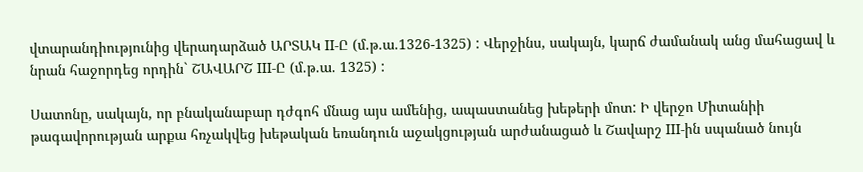վտարանդիությունից վերադարձած ԱՐՏԱԿ II-Ը (մ.թ.ա.1326-1325) : Վերջինս, սակայն, կարճ ժամանակ անց մահացավ և նրան հաջորդեց որդին` ՇԱՎԱՐՇ III-Ը (մ.թ.ա. 1325) :

Սատոնը, սակայն, որ բնականաբար դժգոհ մնաց այս ամենից, ապաստանեց խեթերի մոտ: Ի վերջո Միտանիի թագավորության արքա հռչակվեց խեթական եռանդուն աջակցության արժանացած և Շավարշ III-ին սպանած նույն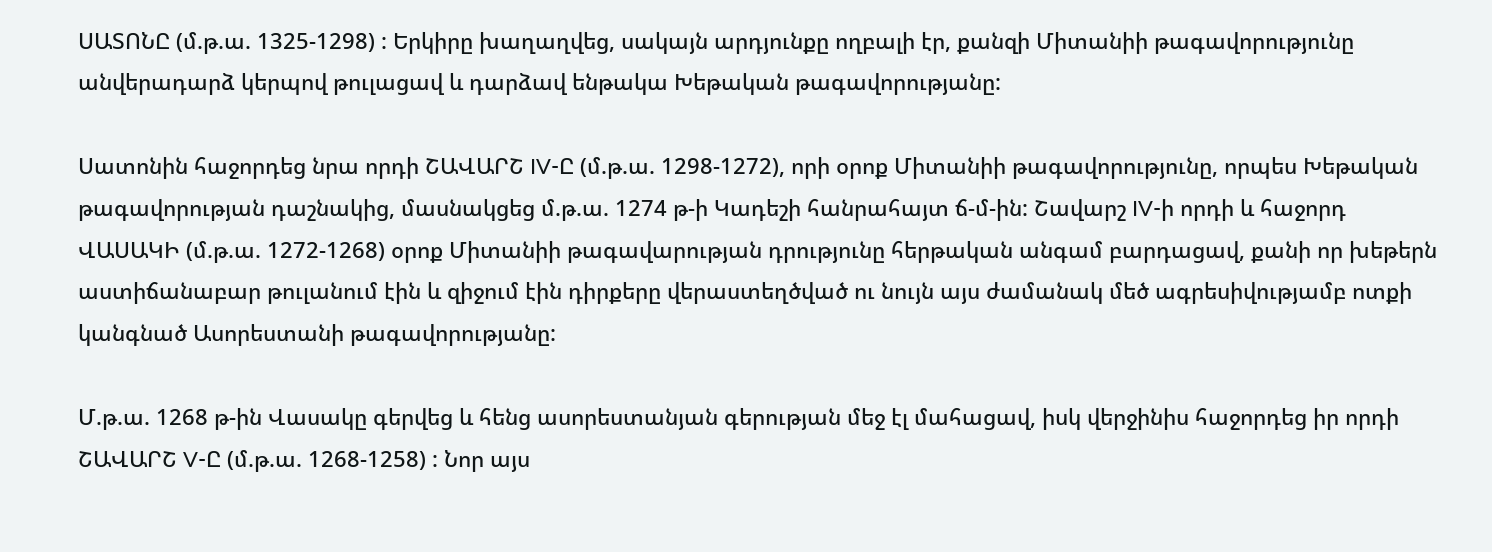ՍԱՏՈՆԸ (մ.թ.ա. 1325-1298) : Երկիրը խաղաղվեց, սակայն արդյունքը ողբալի էր, քանզի Միտանիի թագավորությունը անվերադարձ կերպով թուլացավ և դարձավ ենթակա Խեթական թագավորությանը:

Սատոնին հաջորդեց նրա որդի ՇԱՎԱՐՇ IV-Ը (մ.թ.ա. 1298-1272), որի օրոք Միտանիի թագավորությունը, որպես Խեթական թագավորության դաշնակից, մասնակցեց մ.թ.ա. 1274 թ-ի Կադեշի հանրահայտ ճ-մ-ին: Շավարշ IV-ի որդի և հաջորդ ՎԱՍԱԿԻ (մ.թ.ա. 1272-1268) օրոք Միտանիի թագավարության դրությունը հերթական անգամ բարդացավ, քանի որ խեթերն աստիճանաբար թուլանում էին և զիջում էին դիրքերը վերաստեղծված ու նույն այս ժամանակ մեծ ագրեսիվությամբ ոտքի կանգնած Ասորեստանի թագավորությանը:

Մ.թ.ա. 1268 թ-ին Վասակը գերվեց և հենց ասորեստանյան գերության մեջ էլ մահացավ, իսկ վերջինիս հաջորդեց իր որդի ՇԱՎԱՐՇ V-Ը (մ.թ.ա. 1268-1258) : Նոր այս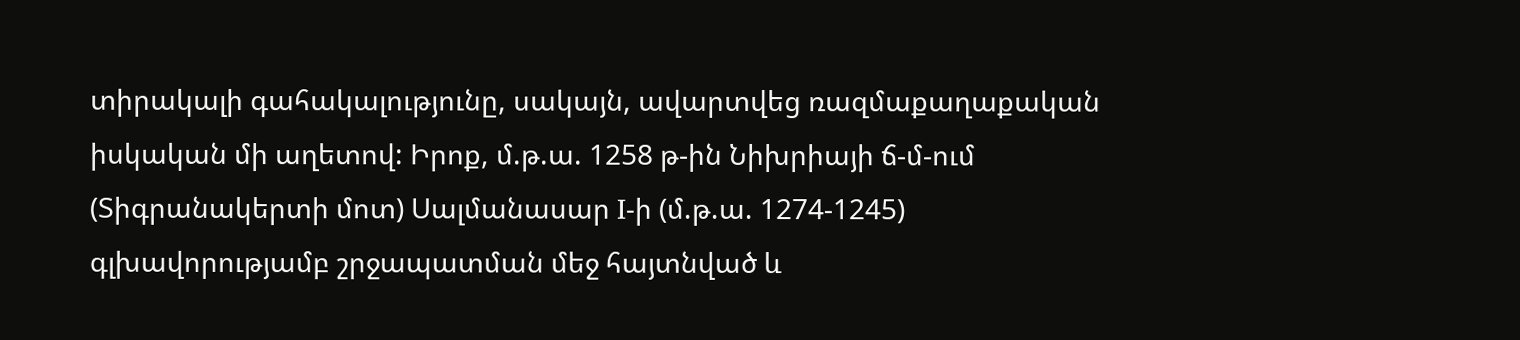տիրակալի գահակալությունը, սակայն, ավարտվեց ռազմաքաղաքական իսկական մի աղետով: Իրոք, մ.թ.ա. 1258 թ-ին Նիխրիայի ճ-մ-ում (Տիգրանակերտի մոտ) Սալմանասար I-ի (մ.թ.ա. 1274-1245) գլխավորությամբ շրջապատման մեջ հայտնված և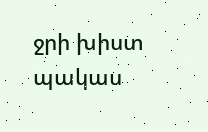ջրի խիստ պակաս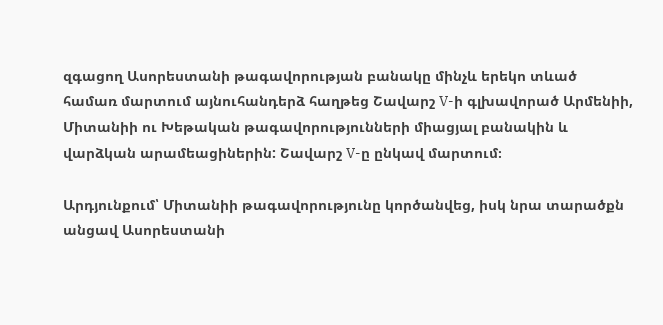զգացող Ասորեստանի թագավորության բանակը մինչև երեկո տևած համառ մարտում այնուհանդերձ հաղթեց Շավարշ V-ի գլխավորած Արմենիի, Միտանիի ու Խեթական թագավորությունների միացյալ բանակին և վարձկան արամեացիներին: Շավարշ V-ը ընկավ մարտում։

Արդյունքում՝ Միտանիի թագավորությունը կործանվեց, իսկ նրա տարածքն անցավ Ասորեստանի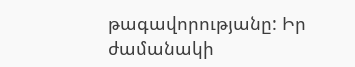թագավորությանը: Իր ժամանակի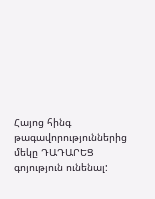Հայոց հինգ թագավորություններից մեկը ԴԱԴԱՐԵՑ գոյություն ունենալ: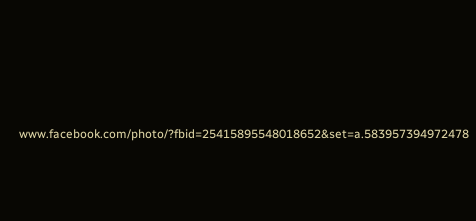www.facebook.com/photo/?fbid=25415895548018652&set=a.583957394972478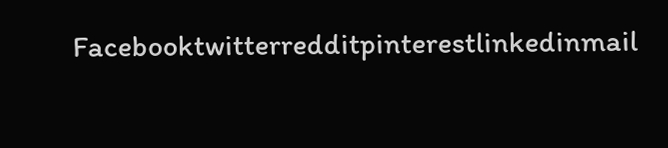Facebooktwitterredditpinterestlinkedinmail